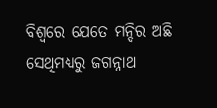ବିଶ୍ୱରେ ଯେତେ ମନ୍ଦିର ଅଛି ସେଥିମଧ୍ୟରୁ ଜଗନ୍ନାଥ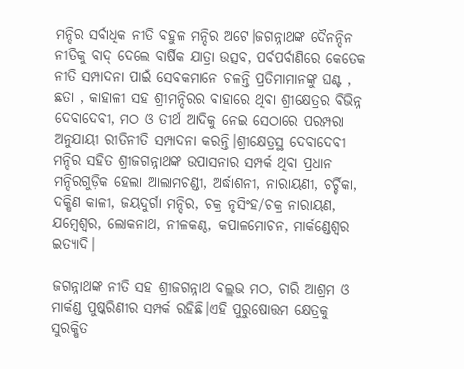ମନ୍ଦିର ସର୍ବାଧିକ ନୀତି ବହୁଳ ମନ୍ଦିର ଅଟେ।ଜଗନ୍ନାଥଙ୍କ ଦୈନନ୍ଦିନ ନୀତିକୁ ବାଦ୍ ଦେଲେ ବାର୍ଷିକ ଯାତ୍ରା ଉତ୍ସବ, ପର୍ବପର୍ବାଣିରେ କେତେକ ନୀତି ସମ୍ପାଦନା ପାଇଁ ସେବକମାନେ ଚଳନ୍ତି ପ୍ରତିମାମାନଙ୍କୁ ଘଣ୍ଟ , ଛତା , କାହାଳୀ ସହ ଶ୍ରୀମନ୍ଦିରର ବାହାରେ ଥିବା ଶ୍ରୀକ୍ଷେତ୍ରର ବିଭିନ୍ନ ଦେବାଦେବୀ, ମଠ ଓ ତୀର୍ଥ ଆଦିକୁ ନେଇ ସେଠାରେ ପରମ୍ପରା ଅନୁଯାୟୀ ରୀତିନୀତି ସମ୍ପାଦନା କରନ୍ତି।ଶ୍ରୀକ୍ଷେତ୍ରସ୍ଥ ଦେବାଦେବୀ ମନ୍ଦିର ସହିତ ଶ୍ରୀଜଗନ୍ନାଥଙ୍କ ଉପାସନାର ସମ୍ପର୍କ ଥିବା ପ୍ରଧାନ ମନ୍ଦିରଗୁଡ଼ିକ ହେଲା ଆଲାମଚଣ୍ଡୀ, ଅର୍ଦ୍ଧାଶନୀ, ନାରାୟଣୀ, ଚର୍ଚ୍ଚିକା, ଦକ୍ଷିଣ କାଳୀ, ଜୟଦୁର୍ଗା ମନ୍ଦିର, ଚକ୍ର ନୃସିଂହ/ଚକ୍ର ନାରାୟଣ, ଯମ୍ବେଶ୍ୱର, ଲୋକନାଥ, ନୀଳକଣ୍ଠ, କପାଳମୋଚନ, ମାର୍କଣ୍ଡେଶ୍ୱର ଇତ୍ୟାଦି।

ଜଗନ୍ନାଥଙ୍କ ନୀତି ସହ ଶ୍ରୀଜଗନ୍ନାଥ ବଲ୍ଲଭ ମଠ, ଚାରି ଆଶ୍ରମ ଓ ମାର୍କଣ୍ଡ ପୁଷ୍କରିଣୀର ସମ୍ପର୍କ ରହିଛି।ଏହି ପୁରୁଷୋତ୍ତମ କ୍ଷେତ୍ରକୁ ସୁରକ୍ଷିତ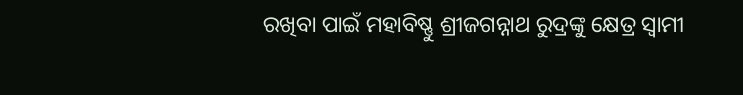ରଖିବା ପାଇଁ ମହାବିଷ୍ଣୁ ଶ୍ରୀଜଗନ୍ନାଥ ରୁଦ୍ରଙ୍କୁ କ୍ଷେତ୍ର ସ୍ୱାମୀ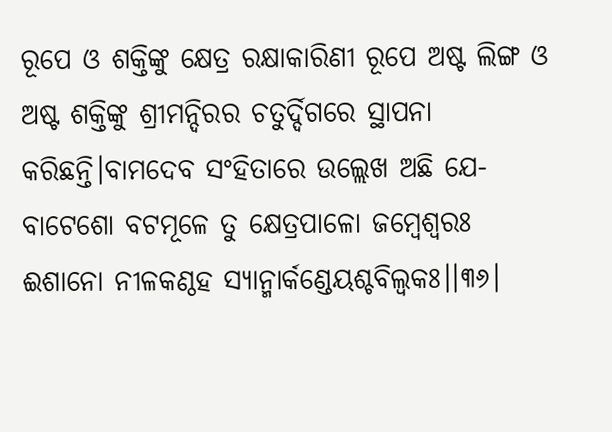ରୂପେ ଓ ଶକ୍ତିଙ୍କୁ କ୍ଷେତ୍ର ରକ୍ଷାକାରିଣୀ ରୂପେ ଅଷ୍ଟ ଲିଙ୍ଗ ଓ ଅଷ୍ଟ ଶକ୍ତିଙ୍କୁ ଶ୍ରୀମନ୍ଦିରର ଚତୁର୍ଦ୍ଦିଗରେ ସ୍ଥାପନା କରିଛନ୍ତି।ବାମଦେବ ସଂହିତାରେ ଉଲ୍ଲେଖ ଅଛି ଯେ-
ବାଟେଶୋ ବଟମୂଳେ ତୁ କ୍ଷେତ୍ରପାଳୋ ଜମ୍ବେଶ୍ୱରଃ
ଈଶାନୋ ନୀଳକଣ୍ଠହ ସ୍ୟାନ୍ମାର୍କଣ୍ଡେୟଶ୍ଚବିଲ୍ୱକଃ।।୩୬।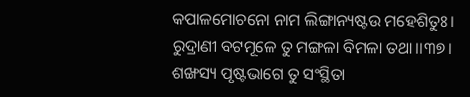କପାଳମୋଚନୋ ନାମ ଲିଙ୍ଗାନ୍ୟଷ୍ଟଉ ମହେଶିତୁଃ।
ରୁଦ୍ରାଣୀ ବଟମୂଳେ ତୁ ମଙ୍ଗଳା ବିମଳା ତଥା।।୩୭।
ଶଙ୍ଖସ୍ୟ ପୃଷ୍ଟଭାଗେ ତୁ ସଂସ୍ଥିତା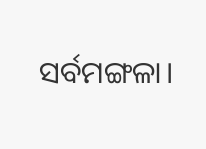ସର୍ବମଙ୍ଗଳା।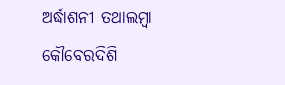ଅର୍ଦ୍ଧାଶନୀ ତଥାଲମ୍ବା କୌବେରଦିଶି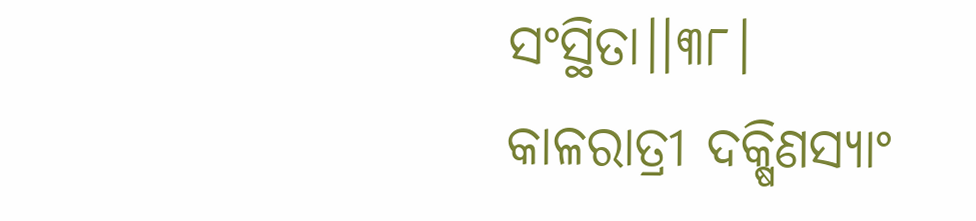ସଂସ୍ଥିତା।।୩୮।
କାଳରାତ୍ରୀ ଦକ୍ଷିଣସ୍ୟାଂ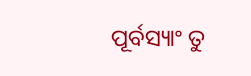ପୂର୍ବସ୍ୟାଂ ତୁ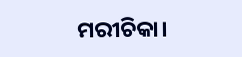ମରୀଚିକା।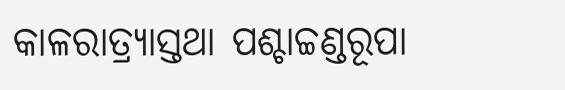କାଳରାତ୍ର୍ୟାସ୍ତଥା ପଶ୍ଚାଚ୍ଚଣ୍ଡରୂପା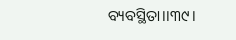ବ୍ୟବସ୍ଥିତା।।୩୯।